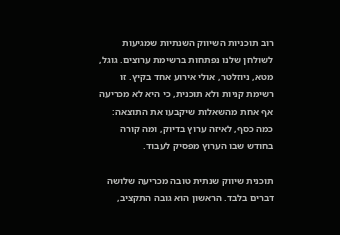רוב תוכניות השיווק השנתיות שמגיעות לשולחן שלנו נפתחות ברשימת ערוצים. גוגל, מטא, ניוזלטר, אולי אירוע אחד בקיץ. זו רשימת קניות ולא תוכנית, כי היא לא מכריעה אף אחת מהשאלות שיקבעו את התוצאה: כמה כסף, לאיזה ערוץ בדיוק, ומה קורה בחודש שבו הערוץ מפסיק לעבוד.

תוכנית שיווק שנתית טובה מכריעה שלושה דברים בלבד. הראשון הוא גובה התקציב,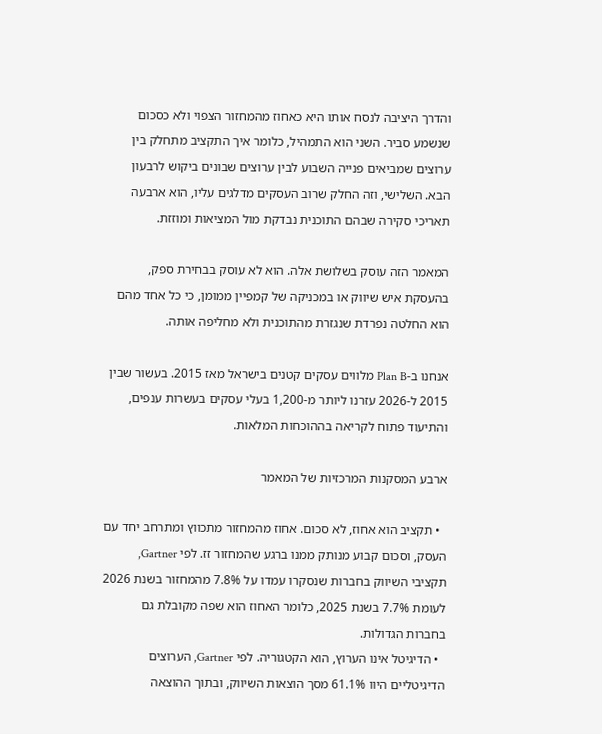והדרך היציבה לנסח אותו היא כאחוז מהמחזור הצפוי ולא כסכום שנשמע סביר. השני הוא התמהיל, כלומר איך התקציב מתחלק בין ערוצים שמביאים פנייה השבוע לבין ערוצים שבונים ביקוש לרבעון הבא. השלישי, וזה החלק שרוב העסקים מדלגים עליו, הוא ארבעה תאריכי סקירה שבהם התוכנית נבדקת מול המציאות ומוזזת.

המאמר הזה עוסק בשלושת אלה. הוא לא עוסק בבחירת ספק, בהעסקת איש שיווק או במכניקה של קמפיין ממומן, כי כל אחד מהם הוא החלטה נפרדת שנגזרת מהתוכנית ולא מחליפה אותה.

אנחנו ב-Plan B מלווים עסקים קטנים בישראל מאז 2015. בעשור שבין 2015 ל-2026 עזרנו ליותר מ-1,200 בעלי עסקים בעשרות ענפים, והתיעוד פתוח לקריאה בההוכחות המלאות.

ארבע המסקנות המרכזיות של המאמר

  • תקציב הוא אחוז, לא סכום. אחוז מהמחזור מתכווץ ומתרחב יחד עם העסק, וסכום קבוע מנותק ממנו ברגע שהמחזור זז. לפי Gartner, תקציבי השיווק בחברות שנסקרו עמדו על 7.8% מהמחזור בשנת 2026 לעומת 7.7% בשנת 2025, כלומר האחוז הוא שפה מקובלת גם בחברות הגדולות.
  • הדיגיטל אינו הערוץ, הוא הקטגוריה. לפי Gartner, הערוצים הדיגיטליים היוו 61.1% מסך הוצאות השיווק, ובתוך ההוצאה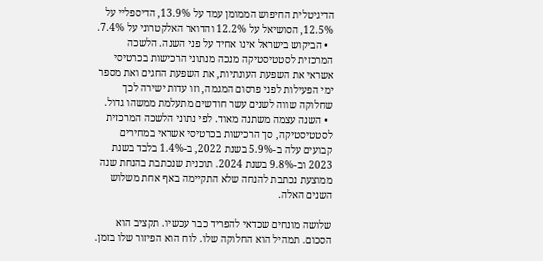הדיגיטלית החיפוש הממומן עמד על 13.9%, הדיספליי על 12.5%, הסושיאל על 12.2% והדואר האלקטרוני על 7.4%.
  • הביקוש בישראל אינו אחיד על פני השנה. הלשכה המרכזית לסטטיסטיקה מנכה מנתוני הרכישות בכרטיסי אשראי את השפעת העונתיות, את השפעת החגים ואת מספר ימי הפעילות לפני פרסום המגמה, וזו עדות ישירה לכך שחלוקה שווה לשנים עשר חודשים מתעלמת ממשהו גדול.
  • השנה עצמה משתנה מאוד. לפי נתוני הלשכה המרכזית לסטטיסטיקה, סך הרכישות בכרטיסי אשראי במחירים קבועים עלה ב-5.9% בשנת 2022, ב-1.4% בלבד בשנת 2023 וב-9.8% בשנת 2024. תוכנית שנכתבת בהנחת שנה ממוצעת נכתבת להנחה שלא התקיימה באף אחת משלוש השנים האלה.

שלושה מונחים שכדאי להפריד כבר עכשיו. תקציב הוא הסכום. תמהיל הוא החלוקה שלו. לוח הוא הפיזור שלו בזמן.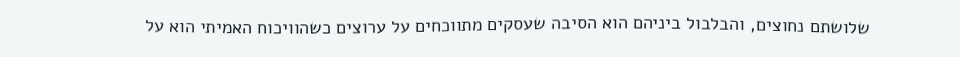שלושתם נחוצים, והבלבול ביניהם הוא הסיבה שעסקים מתווכחים על ערוצים כשהוויכוח האמיתי הוא על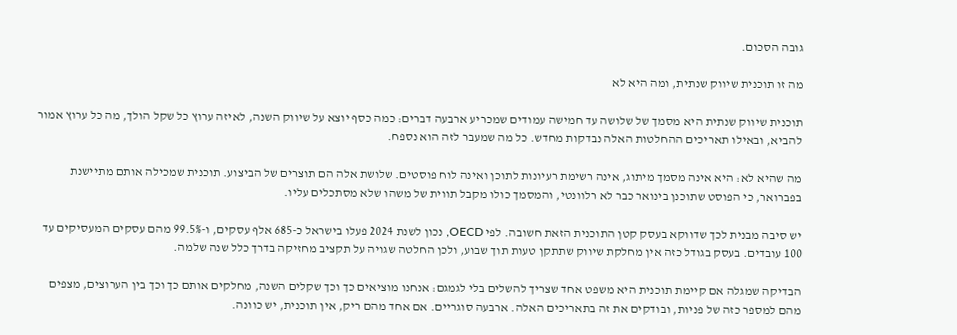גובה הסכום.

מה זו תוכנית שיווק שנתית, ומה היא לא

תוכנית שיווק שנתית היא מסמך של שלושה עד חמישה עמודים שמכריע ארבעה דברים: כמה כסף יוצא על שיווק השנה, לאיזה ערוץ כל שקל הולך, מה כל ערוץ אמור להביא, ובאילו תאריכים ההחלטות האלה נבדקות מחדש. כל מה שמעבר לזה הוא נספח.

מה שהיא לא: היא אינה מסמך מיתוג, אינה רשימת רעיונות לתוכן ואינה לוח פוסטים. שלושת אלה הם תוצרים של הביצוע. תוכנית שמכילה אותם מתיישנת בפברואר, כי הפוסט שתוכנן בינואר כבר לא רלוונטי, והמסמך כולו מקבל תווית של משהו שלא מסתכלים עליו.

יש סיבה מבנית לכך שדווקא בעסק קטן התוכנית הזאת חשובה. לפי OECD, נכון לשנת 2024 פעלו בישראל כ-685 אלף עסקים, ו-99.5% מהם עסקים המעסיקים עד 100 עובדים. בעסק בגודל כזה אין מחלקת שיווק שתתקן טעות תוך שבוע, ולכן החלטה שגויה על תקציב מחזיקה בדרך כלל שנה שלמה.

הבדיקה שמגלה אם קיימת תוכנית היא משפט אחד שצריך להשלים בלי לגמגם: אנחנו מוציאים כך וכך שקלים השנה, מחלקים אותם כך וכך בין הערוצים, מצפים מהם למספר כזה של פניות, ובודקים את זה בתאריכים האלה. ארבעה סוגריים. אם אחד מהם ריק, אין תוכנית, יש כוונה.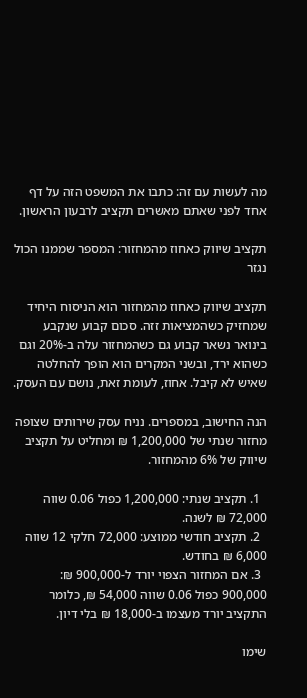מה לעשות עם זה: כתבו את המשפט הזה על דף אחד לפני שאתם מאשרים תקציב לרבעון הראשון.

תקציב שיווק כאחוז מהמחזור: המספר שממנו הכול נגזר

תקציב שיווק כאחוז מהמחזור הוא הניסוח היחיד שמחזיק כשהמציאות זזה. סכום קבוע שנקבע בינואר נשאר קבוע גם כשהמחזור עלה ב-20% וגם כשהוא ירד, ובשני המקרים הוא הופך להחלטה שאיש לא קיבל. אחוז, לעומת זאת, נושם עם העסק.

הנה החישוב, במספרים. נניח עסק שירותים שצופה מחזור שנתי של 1,200,000 ₪ ומחליט על תקציב שיווק של 6% מהמחזור.

  1. תקציב שנתי: 1,200,000 כפול 0.06 שווה 72,000 ₪ לשנה.
  2. תקציב חודשי ממוצע: 72,000 חלקי 12 שווה 6,000 ₪ בחודש.
  3. אם המחזור הצפוי יורד ל-900,000 ₪: 900,000 כפול 0.06 שווה 54,000 ₪, כלומר התקציב יורד מעצמו ב-18,000 ₪ בלי דיון.

שימו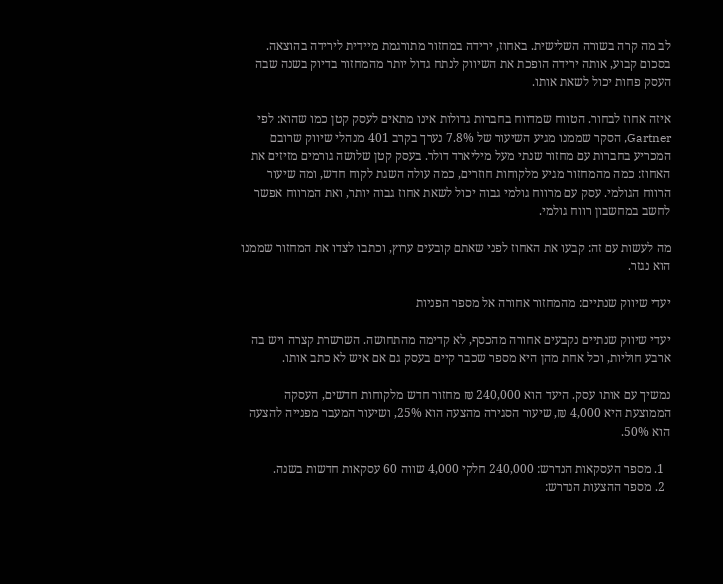לב מה קרה בשורה השלישית. באחוז, ירידה במחזור מתורגמת מיידית לירידה בהוצאה. בסכום קבוע, אותה ירידה הופכת את השיווק לנתח גדול יותר מהמחזור בדיוק בשנה שבה העסק פחות יכול לשאת אותו.

איזה אחוז לבחור. הטווח שמדווח בחברות גדולות אינו מתאים לעסק קטן כמו שהוא: לפי Gartner, הסקר שממנו מגיע השיעור של 7.8% נערך בקרב 401 מנהלי שיווק שרובם המכריע בחברות עם מחזור שנתי מעל מיליארד דולר. בעסק קטן שלושה גורמים מזיזים את האחוז: כמה מהמחזור מגיע מלקוחות חוזרים, כמה עולה השגת לקוח חדש, ומה שיעור הרווח הגולמי. עסק עם מרווח גולמי גבוה יכול לשאת אחוז גבוה יותר, ואת המרווח אפשר לחשב במחשבון רווח גולמי.

מה לעשות עם זה: קבעו את האחוז לפני שאתם קובעים ערוץ, וכתבו לצדו את המחזור שממנו הוא נגזר.

יעדי שיווק שנתיים: מהמחזור אחורה אל מספר הפניות

יעדי שיווק שנתיים נקבעים אחורה מהכסף, לא קדימה מהתחושה. השרשרת קצרה ויש בה ארבע חוליות, וכל אחת מהן היא מספר שכבר קיים בעסק גם אם איש לא כתב אותו.

נמשיך עם אותו עסק. היעד הוא 240,000 ₪ מחזור חדש מלקוחות חדשים, העסקה הממוצעת היא 4,000 ₪, שיעור הסגירה מהצעה הוא 25%, ושיעור המעבר מפנייה להצעה הוא 50%.

  1. מספר העסקאות הנדרש: 240,000 חלקי 4,000 שווה 60 עסקאות חדשות בשנה.
  2. מספר ההצעות הנדרש: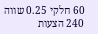60 חלקי 0.25 שווה 240 הצעות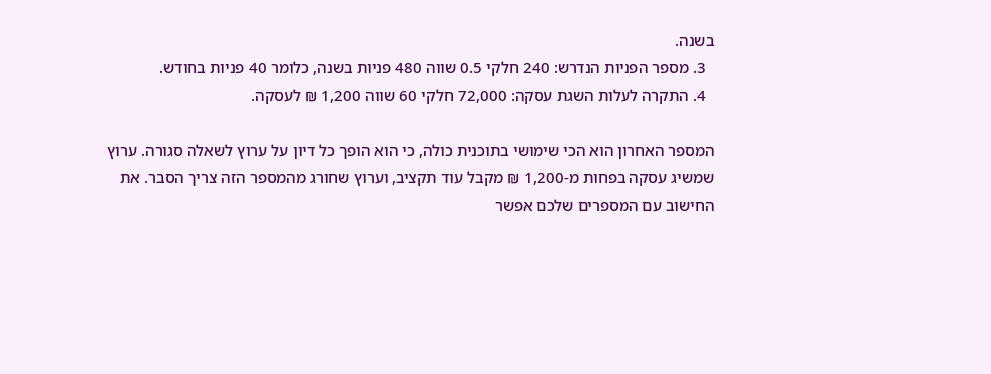בשנה.
  3. מספר הפניות הנדרש: 240 חלקי 0.5 שווה 480 פניות בשנה, כלומר 40 פניות בחודש.
  4. התקרה לעלות השגת עסקה: 72,000 חלקי 60 שווה 1,200 ₪ לעסקה.

המספר האחרון הוא הכי שימושי בתוכנית כולה, כי הוא הופך כל דיון על ערוץ לשאלה סגורה. ערוץ שמשיג עסקה בפחות מ-1,200 ₪ מקבל עוד תקציב, וערוץ שחורג מהמספר הזה צריך הסבר. את החישוב עם המספרים שלכם אפשר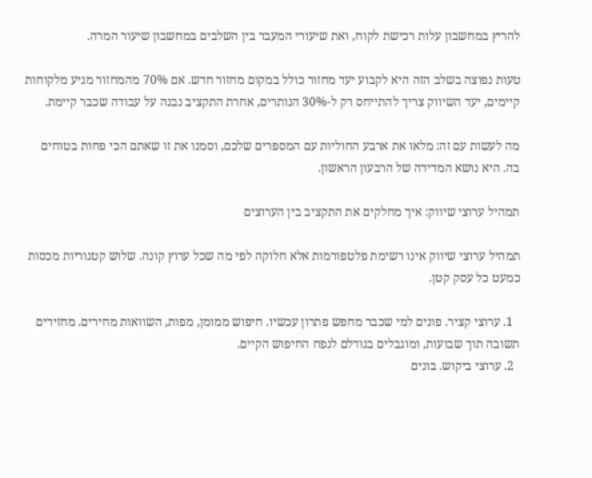להריץ במחשבון עלות רכישת לקוח, ואת שיעורי המעבר בין השלבים במחשבון שיעור המרה.

טעות נפוצה בשלב הזה היא לקבוע יעד מחזור כולל במקום מחזור חדש. אם 70% מהמחזור מגיע מלקוחות קיימים, יעד השיווק צריך להתייחס רק ל-30% הנותרים, אחרת התקציב נבנה על עבודה שכבר קיימת.

מה לעשות עם זה: מלאו את ארבע החוליות עם המספרים שלכם, וסמנו את זו שאתם הכי פחות בטוחים בה. היא נושא המדידה של הרבעון הראשון.

תמהיל ערוצי שיווק: איך מחלקים את התקציב בין הערוצים

תמהיל ערוצי שיווק אינו רשימת פלטפורמות אלא חלוקה לפי מה שכל ערוץ קונה. שלוש קטגוריות מכסות כמעט כל עסק קטן.

  1. ערוצי קציר. פונים למי שכבר מחפש פתרון עכשיו. חיפוש ממומן, מפות, השוואות מחירים. מחזירים תשובה תוך שבועות, ומוגבלים בגודלם לנפח החיפוש הקיים.
  2. ערוצי ביקוש. בונים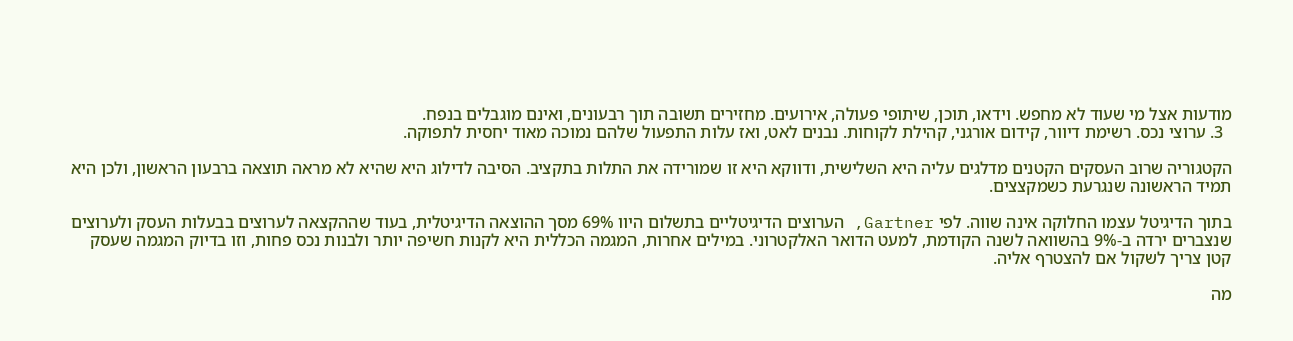מודעות אצל מי שעוד לא מחפש. וידאו, תוכן, שיתופי פעולה, אירועים. מחזירים תשובה תוך רבעונים, ואינם מוגבלים בנפח.
  3. ערוצי נכס. רשימת דיוור, קידום אורגני, קהילת לקוחות. נבנים לאט, ואז עלות התפעול שלהם נמוכה מאוד יחסית לתפוקה.

הקטגוריה שרוב העסקים הקטנים מדלגים עליה היא השלישית, ודווקא היא זו שמורידה את התלות בתקציב. הסיבה לדילוג היא שהיא לא מראה תוצאה ברבעון הראשון, ולכן היא תמיד הראשונה שנגרעת כשמקצצים.

בתוך הדיגיטל עצמו החלוקה אינה שווה. לפי Gartner, הערוצים הדיגיטליים בתשלום היוו 69% מסך ההוצאה הדיגיטלית, בעוד שההקצאה לערוצים בבעלות העסק ולערוצים שנצברים ירדה ב-9% בהשוואה לשנה הקודמת, למעט הדואר האלקטרוני. במילים אחרות, המגמה הכללית היא לקנות חשיפה יותר ולבנות נכס פחות, וזו בדיוק המגמה שעסק קטן צריך לשקול אם להצטרף אליה.

מה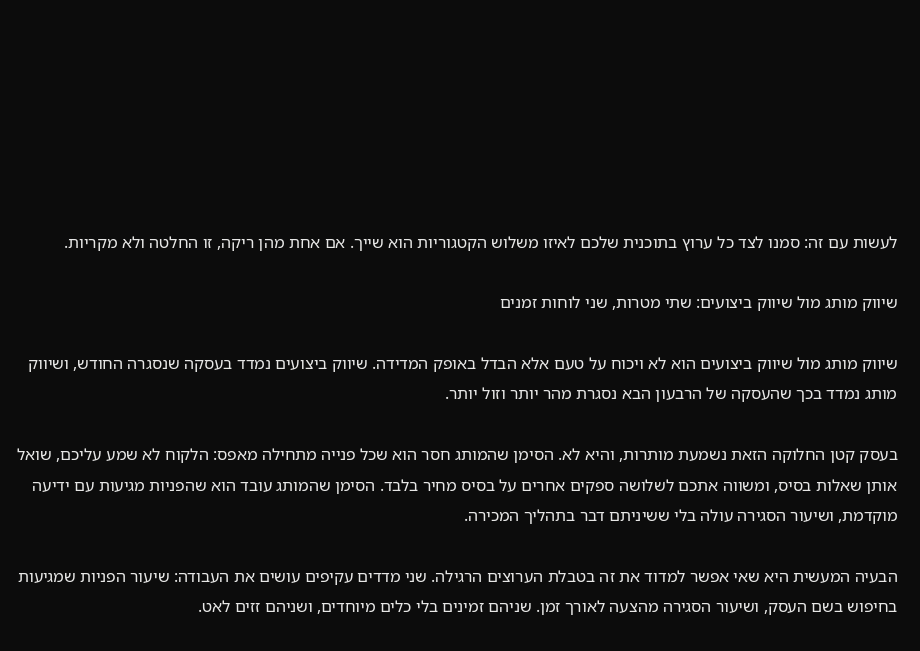לעשות עם זה: סמנו לצד כל ערוץ בתוכנית שלכם לאיזו משלוש הקטגוריות הוא שייך. אם אחת מהן ריקה, זו החלטה ולא מקריות.

שיווק מותג מול שיווק ביצועים: שתי מטרות, שני לוחות זמנים

שיווק מותג מול שיווק ביצועים הוא לא ויכוח על טעם אלא הבדל באופק המדידה. שיווק ביצועים נמדד בעסקה שנסגרה החודש, ושיווק מותג נמדד בכך שהעסקה של הרבעון הבא נסגרת מהר יותר וזול יותר.

בעסק קטן החלוקה הזאת נשמעת מותרות, והיא לא. הסימן שהמותג חסר הוא שכל פנייה מתחילה מאפס: הלקוח לא שמע עליכם, שואל אותן שאלות בסיס, ומשווה אתכם לשלושה ספקים אחרים על בסיס מחיר בלבד. הסימן שהמותג עובד הוא שהפניות מגיעות עם ידיעה מוקדמת, ושיעור הסגירה עולה בלי ששיניתם דבר בתהליך המכירה.

הבעיה המעשית היא שאי אפשר למדוד את זה בטבלת הערוצים הרגילה. שני מדדים עקיפים עושים את העבודה: שיעור הפניות שמגיעות בחיפוש בשם העסק, ושיעור הסגירה מהצעה לאורך זמן. שניהם זמינים בלי כלים מיוחדים, ושניהם זזים לאט.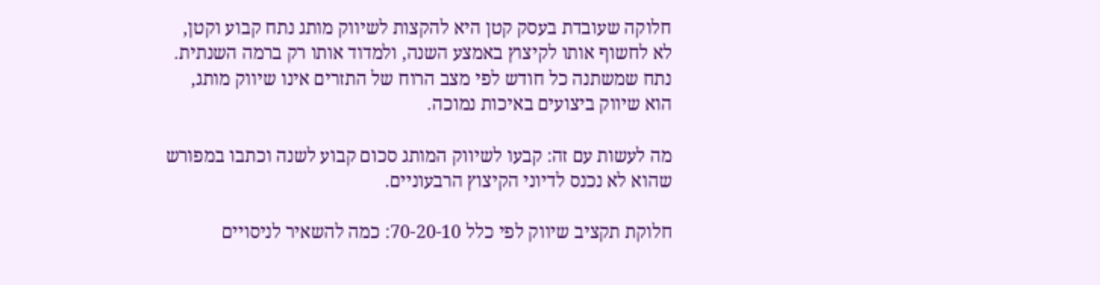חלוקה שעובדת בעסק קטן היא להקצות לשיווק מותג נתח קבוע וקטן, לא לחשוף אותו לקיצוץ באמצע השנה, ולמדוד אותו רק ברמה השנתית. נתח שמשתנה כל חודש לפי מצב הרוח של התזרים אינו שיווק מותג, הוא שיווק ביצועים באיכות נמוכה.

מה לעשות עם זה: קבעו לשיווק המותג סכום קבוע לשנה וכתבו במפורש שהוא לא נכנס לדיוני הקיצוץ הרבעוניים.

חלוקת תקציב שיווק לפי כלל 70-20-10: כמה להשאיר לניסויים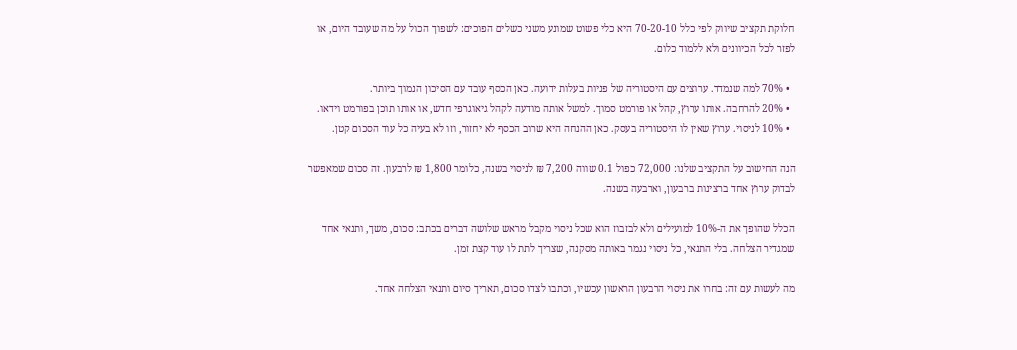חלוקת תקציב שיווק לפי כלל 70-20-10 היא כלי פשוט שמונע משני כשלים הפוכים: לשפוך הכול על מה שעובד היום, או לפזר לכל הכיוונים ולא ללמוד כלום.

  • 70% למה שנמדד. ערוצים עם היסטוריה של פניות בעלות ידועה. כאן הכסף עובד עם הסיכון הנמוך ביותר.
  • 20% להרחבה. אותו ערוץ, קהל או פורמט סמוך. למשל אותה מודעה לקהל גיאוגרפי חדש, או אותו תוכן בפורמט וידאו.
  • 10% לניסוי. ערוץ שאין לו היסטוריה בעסק. כאן ההנחה היא שרוב הכסף לא יחזור, וזו לא בעיה כל עוד הסכום קטן.

הנה החישוב על התקציב שלנו: 72,000 כפול 0.1 שווה 7,200 ₪ לניסוי בשנה, כלומר 1,800 ₪ לרבעון. זה סכום שמאפשר לבדוק ערוץ אחד ברצינות ברבעון, וארבעה בשנה.

הכלל שהופך את ה-10% למועילים ולא לבזבוז הוא שכל ניסוי מקבל מראש שלושה דברים בכתב: סכום, משך, ותנאי אחד שמגדיר הצלחה. בלי התנאי, כל ניסוי נגמר באותה מסקנה, שצריך לתת לו עוד קצת זמן.

מה לעשות עם זה: בחרו את ניסוי הרבעון הראשון עכשיו, וכתבו לצדו סכום, תאריך סיום ותנאי הצלחה אחד.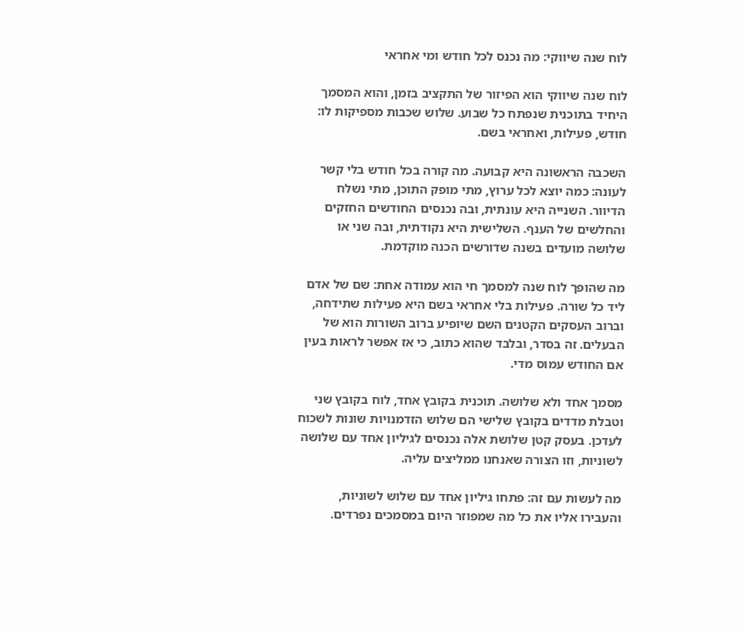לוח שנה שיווקי: מה נכנס לכל חודש ומי אחראי

לוח שנה שיווקי הוא הפיזור של התקציב בזמן, והוא המסמך היחיד בתוכנית שנפתח כל שבוע. שלוש שכבות מספיקות לו: חודש, פעילות, ואחראי בשם.

השכבה הראשונה היא קבועה. מה קורה בכל חודש בלי קשר לעונה: כמה יוצא לכל ערוץ, מתי מופק התוכן, מתי נשלח הדיוור. השנייה היא עונתית, ובה נכנסים החודשים החזקים והחלשים של הענף. השלישית היא נקודתית, ובה שני או שלושה מועדים בשנה שדורשים הכנה מוקדמת.

מה שהופך לוח שנה למסמך חי הוא עמודה אחת: שם של אדם ליד כל שורה. פעילות בלי אחראי בשם היא פעילות שתידחה, וברוב העסקים הקטנים השם שיופיע ברוב השורות הוא של הבעלים. זה בסדר, ובלבד שהוא כתוב, כי אז אפשר לראות בעין אם החודש עמוס מדי.

מסמך אחד ולא שלושה. תוכנית בקובץ אחד, לוח בקובץ שני וטבלת מדדים בקובץ שלישי הם שלוש הזדמנויות שונות לשכוח לעדכן. בעסק קטן שלושת אלה נכנסים לגיליון אחד עם שלושה לשוניות, וזו הצורה שאנחנו ממליצים עליה.

מה לעשות עם זה: פתחו גיליון אחד עם שלוש לשוניות, והעבירו אליו את כל מה שמפוזר היום במסמכים נפרדים.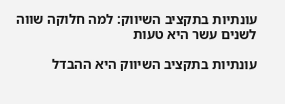עונתיות בתקציב השיווק: למה חלוקה שווה לשנים עשר היא טעות

עונתיות בתקציב השיווק היא ההבדל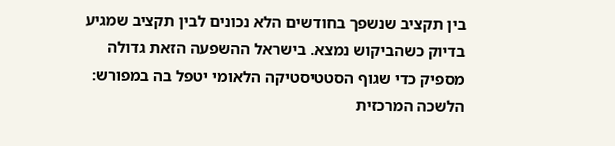בין תקציב שנשפך בחודשים הלא נכונים לבין תקציב שמגיע בדיוק כשהביקוש נמצא. בישראל ההשפעה הזאת גדולה מספיק כדי שגוף הסטטיסטיקה הלאומי יטפל בה במפורש: הלשכה המרכזית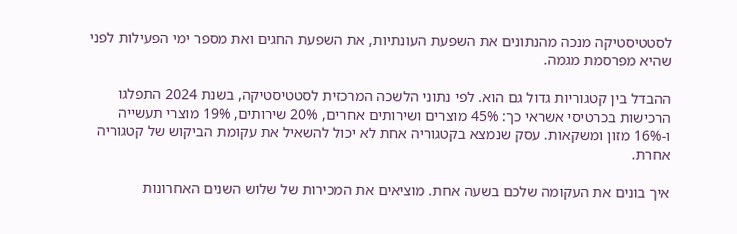לסטטיסטיקה מנכה מהנתונים את השפעת העונתיות, את השפעת החגים ואת מספר ימי הפעילות לפני שהיא מפרסמת מגמה.

ההבדל בין קטגוריות גדול גם הוא. לפי נתוני הלשכה המרכזית לסטטיסטיקה, בשנת 2024 התפלגו הרכישות בכרטיסי אשראי כך: 45% מוצרים ושירותים אחרים, 20% שירותים, 19% מוצרי תעשייה ו-16% מזון ומשקאות. עסק שנמצא בקטגוריה אחת לא יכול להשאיל את עקומת הביקוש של קטגוריה אחרת.

איך בונים את העקומה שלכם בשעה אחת. מוציאים את המכירות של שלוש השנים האחרונות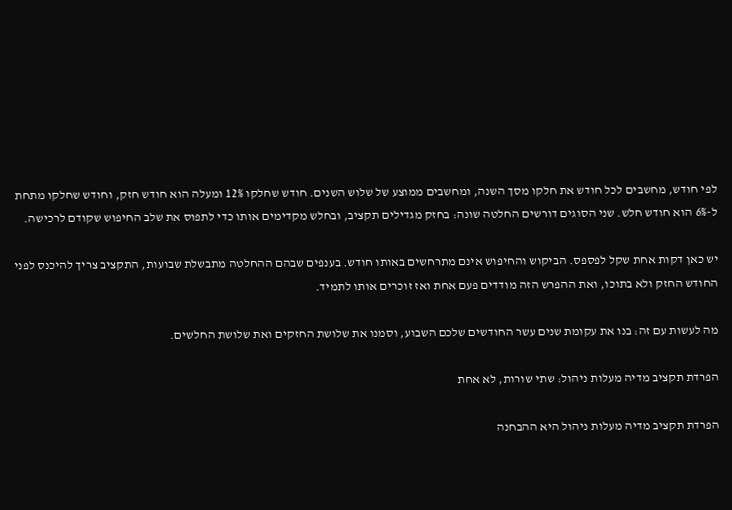לפי חודש, מחשבים לכל חודש את חלקו מסך השנה, ומחשבים ממוצע של שלוש השנים. חודש שחלקו 12% ומעלה הוא חודש חזק, וחודש שחלקו מתחת ל-6% הוא חודש חלש. שני הסוגים דורשים החלטה שונה: בחזק מגדילים תקציב, ובחלש מקדימים אותו כדי לתפוס את שלב החיפוש שקודם לרכישה.

יש כאן דקות אחת שקל לפספס. הביקוש והחיפוש אינם מתרחשים באותו חודש. בענפים שבהם ההחלטה מתבשלת שבועות, התקציב צריך להיכנס לפני החודש החזק ולא בתוכו, ואת ההפרש הזה מודדים פעם אחת ואז זוכרים אותו לתמיד.

מה לעשות עם זה: בנו את עקומת שנים עשר החודשים שלכם השבוע, וסמנו את שלושת החזקים ואת שלושת החלשים.

הפרדת תקציב מדיה מעלות ניהול: שתי שורות, לא אחת

הפרדת תקציב מדיה מעלות ניהול היא ההבחנה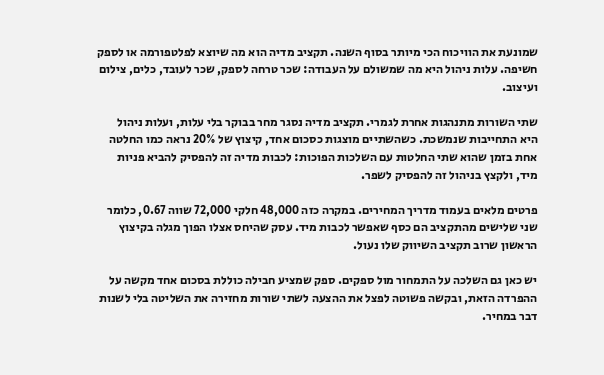שמונעת את הוויכוח הכי מיותר בסוף השנה. תקציב מדיה הוא מה שיוצא לפלטפורמה או לספק חשיפה. עלות ניהול היא מה שמשולם על העבודה: שכר טרחה לספק, שכר לעובד, כלים, צילום ועיצוב.

שתי השורות מתנהגות אחרת לגמרי. תקציב מדיה נסגר מחר בבוקר בלי עלות, ועלות ניהול היא התחייבות שנמשכת. כשהשתיים מוצגות כסכום אחד, קיצוץ של 20% נראה כמו החלטה אחת בזמן שהוא שתי החלטות עם השלכות הפוכות: לכבות מדיה זה להפסיק להביא פניות מיד, ולקצץ בניהול זה להפסיק לשפר.

פרטים מלאים בעמוד מדריך המחירים. במקרה כזה 48,000 חלקי 72,000 שווה 0.67, כלומר שני שלישים מהתקציב הם כסף שאפשר לכבות מיד. עסק שהיחס אצלו הפוך מגלה בקיצוץ הראשון שרוב תקציב השיווק שלו נעול.

יש כאן גם השלכה על התמחור מול ספקים. ספק שמציע חבילה כוללת בסכום אחד מקשה על ההפרדה הזאת, ובקשה פשוטה לפצל את ההצעה לשתי שורות מחזירה את השליטה בלי לשנות דבר במחיר.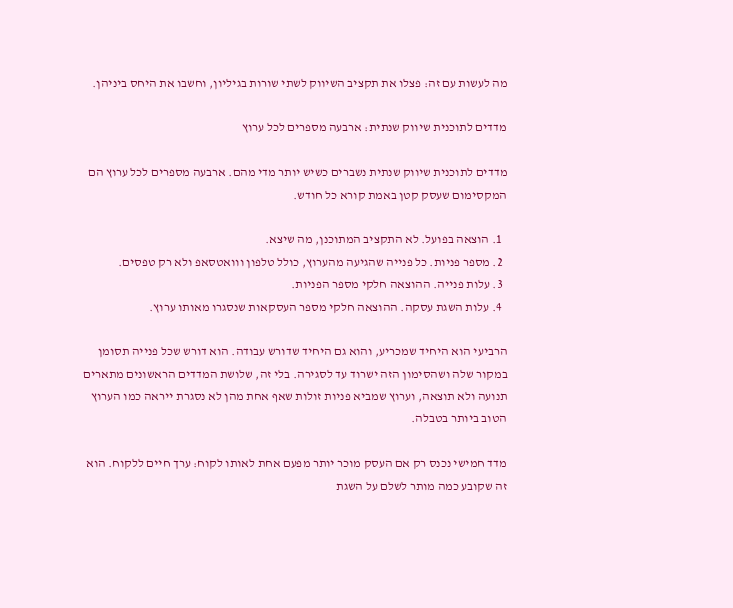מה לעשות עם זה: פצלו את תקציב השיווק לשתי שורות בגיליון, וחשבו את היחס ביניהן.

מדדים לתוכנית שיווק שנתית: ארבעה מספרים לכל ערוץ

מדדים לתוכנית שיווק שנתית נשברים כשיש יותר מדי מהם. ארבעה מספרים לכל ערוץ הם המקסימום שעסק קטן באמת קורא כל חודש.

  1. הוצאה בפועל. לא התקציב המתוכנן, מה שיצא.
  2. מספר פניות. כל פנייה שהגיעה מהערוץ, כולל טלפון ווואטסאפ ולא רק טפסים.
  3. עלות פנייה. ההוצאה חלקי מספר הפניות.
  4. עלות השגת עסקה. ההוצאה חלקי מספר העסקאות שנסגרו מאותו ערוץ.

הרביעי הוא היחיד שמכריע, והוא גם היחיד שדורש עבודה. הוא דורש שכל פנייה תסומן במקור שלה ושהסימון הזה ישרוד עד לסגירה. בלי זה, שלושת המדדים הראשונים מתארים תנועה ולא תוצאה, וערוץ שמביא פניות זולות שאף אחת מהן לא נסגרת ייראה כמו הערוץ הטוב ביותר בטבלה.

מדד חמישי נכנס רק אם העסק מוכר יותר מפעם אחת לאותו לקוח: ערך חיים ללקוח. הוא זה שקובע כמה מותר לשלם על השגת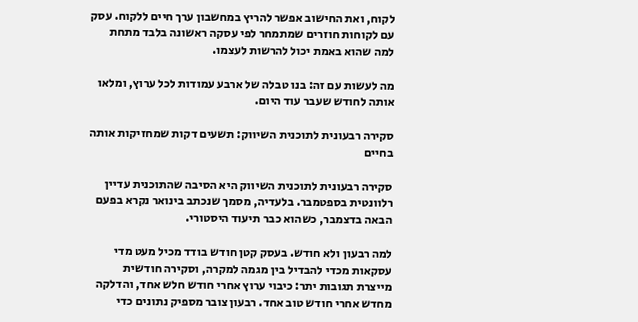לקוח, ואת החישוב אפשר להריץ במחשבון ערך חיים ללקוח. עסק עם לקוחות חוזרים שמתמחר לפי עסקה ראשונה בלבד מתחת למה שהוא באמת יכול להרשות לעצמו.

מה לעשות עם זה: בנו טבלה של ארבע עמודות לכל ערוץ, ומלאו אותה לחודש שעבר עוד היום.

סקירה רבעונית לתוכנית השיווק: תשעים דקות שמחזיקות אותה בחיים

סקירה רבעונית לתוכנית השיווק היא הסיבה שהתוכנית עדיין רלוונטית בספטמבר. בלעדיה, מסמך שנכתב בינואר נקרא בפעם הבאה בדצמבר, כשהוא כבר תיעוד היסטורי.

למה רבעון ולא חודש. בעסק קטן חודש בודד מכיל מעט מדי עסקאות מכדי להבדיל בין מגמה למקרה, וסקירה חודשית מייצרת תגובות יתר: כיבוי ערוץ אחרי חודש חלש אחד, והדלקה מחדש אחרי חודש טוב אחד. רבעון צובר מספיק נתונים כדי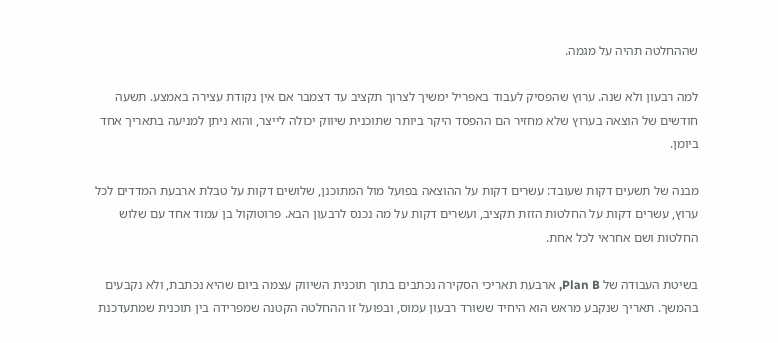שההחלטה תהיה על מגמה.

למה רבעון ולא שנה. ערוץ שהפסיק לעבוד באפריל ימשיך לצרוך תקציב עד דצמבר אם אין נקודת עצירה באמצע. תשעה חודשים של הוצאה בערוץ שלא מחזיר הם ההפסד היקר ביותר שתוכנית שיווק יכולה לייצר, והוא ניתן למניעה בתאריך אחד ביומן.

מבנה של תשעים דקות שעובד: עשרים דקות על ההוצאה בפועל מול המתוכנן, שלושים דקות על טבלת ארבעת המדדים לכל ערוץ, עשרים דקות על החלטות הזזת תקציב, ועשרים דקות על מה נכנס לרבעון הבא. פרוטוקול בן עמוד אחד עם שלוש החלטות ושם אחראי לכל אחת.

בשיטת העבודה של Plan B, ארבעת תאריכי הסקירה נכתבים בתוך תוכנית השיווק עצמה ביום שהיא נכתבת, ולא נקבעים בהמשך. תאריך שנקבע מראש הוא היחיד ששורד רבעון עמוס, ובפועל זו ההחלטה הקטנה שמפרידה בין תוכנית שמתעדכנת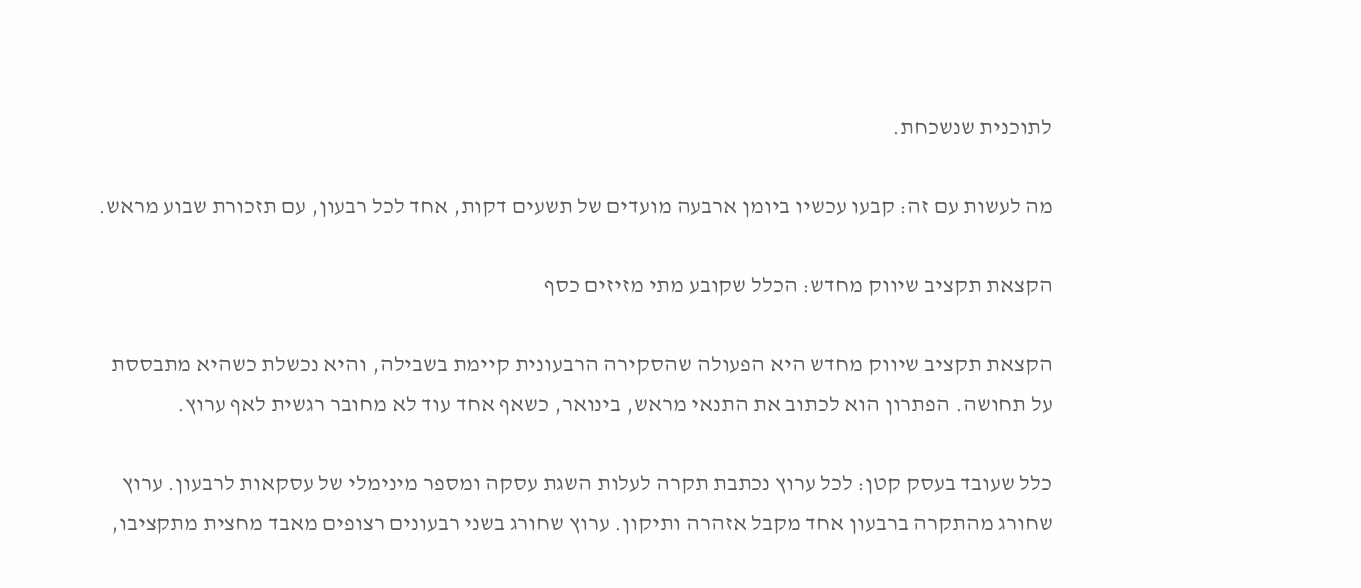לתוכנית שנשכחת.

מה לעשות עם זה: קבעו עכשיו ביומן ארבעה מועדים של תשעים דקות, אחד לכל רבעון, עם תזכורת שבוע מראש.

הקצאת תקציב שיווק מחדש: הכלל שקובע מתי מזיזים כסף

הקצאת תקציב שיווק מחדש היא הפעולה שהסקירה הרבעונית קיימת בשבילה, והיא נכשלת כשהיא מתבססת על תחושה. הפתרון הוא לכתוב את התנאי מראש, בינואר, כשאף אחד עוד לא מחובר רגשית לאף ערוץ.

כלל שעובד בעסק קטן: לכל ערוץ נכתבת תקרה לעלות השגת עסקה ומספר מינימלי של עסקאות לרבעון. ערוץ שחורג מהתקרה ברבעון אחד מקבל אזהרה ותיקון. ערוץ שחורג בשני רבעונים רצופים מאבד מחצית מתקציבו,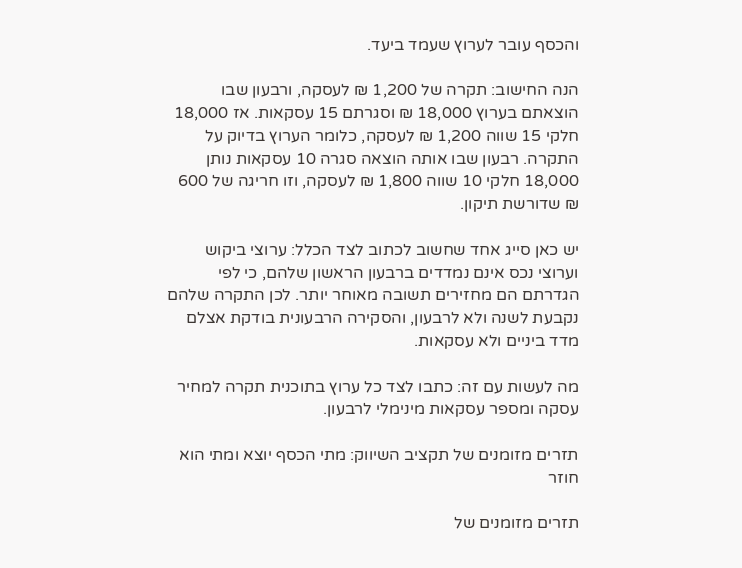והכסף עובר לערוץ שעמד ביעד.

הנה החישוב: תקרה של 1,200 ₪ לעסקה, ורבעון שבו הוצאתם בערוץ 18,000 ₪ וסגרתם 15 עסקאות. אז 18,000 חלקי 15 שווה 1,200 ₪ לעסקה, כלומר הערוץ בדיוק על התקרה. רבעון שבו אותה הוצאה סגרה 10 עסקאות נותן 18,000 חלקי 10 שווה 1,800 ₪ לעסקה, וזו חריגה של 600 ₪ שדורשת תיקון.

יש כאן סייג אחד שחשוב לכתוב לצד הכלל: ערוצי ביקוש וערוצי נכס אינם נמדדים ברבעון הראשון שלהם, כי לפי הגדרתם הם מחזירים תשובה מאוחר יותר. לכן התקרה שלהם נקבעת לשנה ולא לרבעון, והסקירה הרבעונית בודקת אצלם מדד ביניים ולא עסקאות.

מה לעשות עם זה: כתבו לצד כל ערוץ בתוכנית תקרה למחיר עסקה ומספר עסקאות מינימלי לרבעון.

תזרים מזומנים של תקציב השיווק: מתי הכסף יוצא ומתי הוא חוזר

תזרים מזומנים של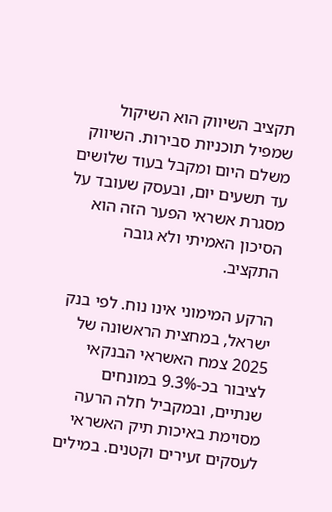תקציב השיווק הוא השיקול שמפיל תוכניות סבירות. השיווק משלם היום ומקבל בעוד שלושים עד תשעים יום, ובעסק שעובד על מסגרת אשראי הפער הזה הוא הסיכון האמיתי ולא גובה התקציב.

הרקע המימוני אינו נוח. לפי בנק ישראל, במחצית הראשונה של 2025 צמח האשראי הבנקאי לציבור בכ-9.3% במונחים שנתיים, ובמקביל חלה הרעה מסוימת באיכות תיק האשראי לעסקים זעירים וקטנים. במילים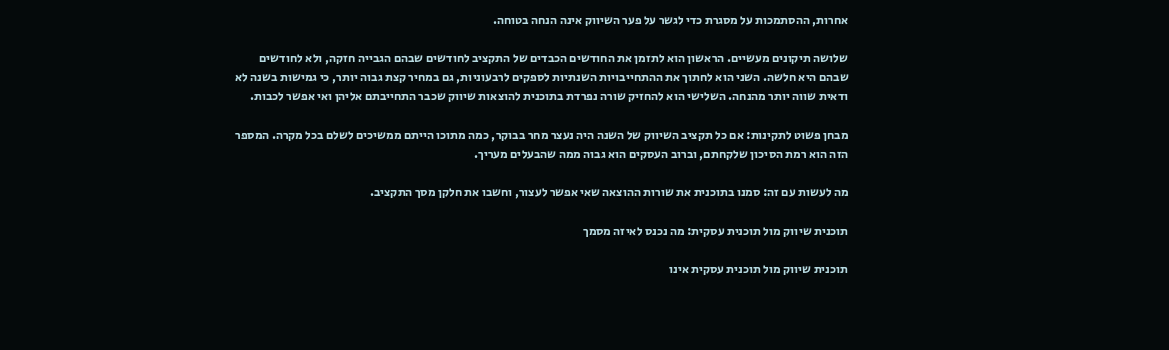אחרות, ההסתמכות על מסגרת כדי לגשר על פער השיווק אינה הנחה בטוחה.

שלושה תיקונים מעשיים. הראשון הוא לתזמן את החודשים הכבדים של התקציב לחודשים שבהם הגבייה חזקה, ולא לחודשים שבהם היא חלשה. השני הוא לחתוך את ההתחייבויות השנתיות לספקים לרבעוניות, גם במחיר קצת גבוה יותר, כי גמישות בשנה לא ודאית שווה יותר מהנחה. השלישי הוא להחזיק שורה נפרדת בתוכנית להוצאות שיווק שכבר התחייבתם אליהן ואי אפשר לכבות.

מבחן פשוט לתקינות: אם כל תקציב השיווק של השנה היה נעצר מחר בבוקר, כמה מתוכו הייתם ממשיכים לשלם בכל מקרה. המספר הזה הוא רמת הסיכון שלקחתם, וברוב העסקים הוא גבוה ממה שהבעלים מעריך.

מה לעשות עם זה: סמנו בתוכנית את שורות ההוצאה שאי אפשר לעצור, וחשבו את חלקן מסך התקציב.

תוכנית שיווק מול תוכנית עסקית: מה נכנס לאיזה מסמך

תוכנית שיווק מול תוכנית עסקית אינו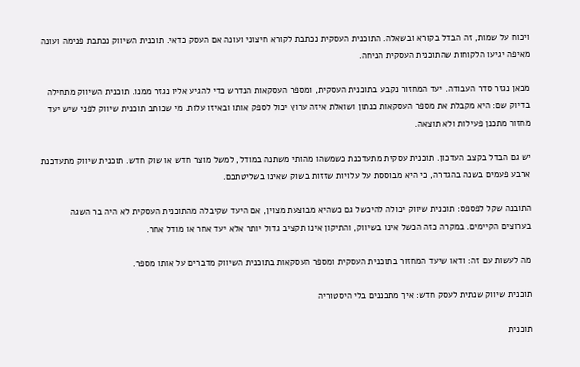ויכוח על שמות, זה הבדל בקורא ובשאלה. התוכנית העסקית נכתבת לקורא חיצוני ועונה אם העסק כדאי. תוכנית השיווק נכתבת פנימה ועונה מאיפה יגיעו הלקוחות שהתוכנית העסקית הניחה.

מכאן נגזר סדר העבודה. יעד המחזור נקבע בתוכנית העסקית, ומספר העסקאות הנדרש כדי להגיע אליו נגזר ממנו. תוכנית השיווק מתחילה בדיוק שם: היא מקבלת את מספר העסקאות כנתון ושואלת איזה ערוץ יכול לספק אותו ובאיזו עלות. מי שכותב תוכנית שיווק לפני שיש יעד מחזור מתכנן פעילות ולא תוצאה.

יש גם הבדל בקצב העדכון. תוכנית עסקית מתעדכנת כשמשהו מהותי משתנה במודל, למשל מוצר חדש או שוק חדש. תוכנית שיווק מתעדכנת ארבע פעמים בשנה בהגדרה, כי היא מבוססת על עלויות שזזות בשוק שאינו בשליטתכם.

התובנה שקל לפספס: תוכנית שיווק יכולה להיכשל גם כשהיא מבוצעת מצוין, אם היעד שקיבלה מהתוכנית העסקית לא היה בר השגה בערוצים הקיימים. במקרה כזה הכשל אינו בשיווק, והתיקון אינו תקציב גדול יותר אלא יעד אחר או מודל אחר.

מה לעשות עם זה: ודאו שיעד המחזור בתוכנית העסקית ומספר העסקאות בתוכנית השיווק מדברים על אותו מספר.

תוכנית שיווק שנתית לעסק חדש: איך מתכננים בלי היסטוריה

תוכנית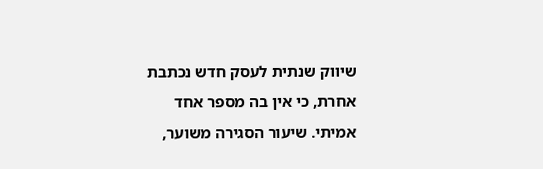שיווק שנתית לעסק חדש נכתבת אחרת, כי אין בה מספר אחד אמיתי. שיעור הסגירה משוער,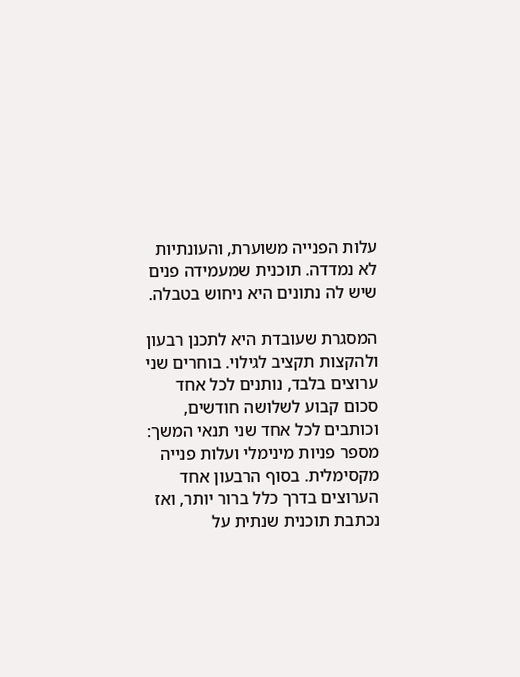עלות הפנייה משוערת, והעונתיות לא נמדדה. תוכנית שמעמידה פנים שיש לה נתונים היא ניחוש בטבלה.

המסגרת שעובדת היא לתכנן רבעון ולהקצות תקציב לגילוי. בוחרים שני ערוצים בלבד, נותנים לכל אחד סכום קבוע לשלושה חודשים, וכותבים לכל אחד שני תנאי המשך: מספר פניות מינימלי ועלות פנייה מקסימלית. בסוף הרבעון אחד הערוצים בדרך כלל ברור יותר, ואז נכתבת תוכנית שנתית על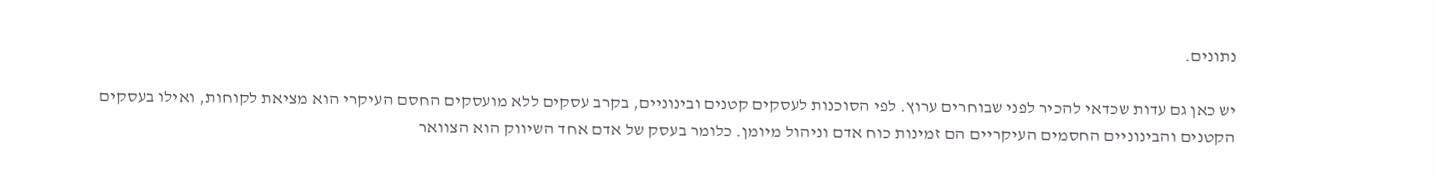נתונים.

יש כאן גם עדות שכדאי להכיר לפני שבוחרים ערוץ. לפי הסוכנות לעסקים קטנים ובינוניים, בקרב עסקים ללא מועסקים החסם העיקרי הוא מציאת לקוחות, ואילו בעסקים הקטנים והבינוניים החסמים העיקריים הם זמינות כוח אדם וניהול מיומן. כלומר בעסק של אדם אחד השיווק הוא הצוואר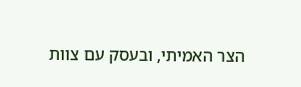הצר האמיתי, ובעסק עם צוות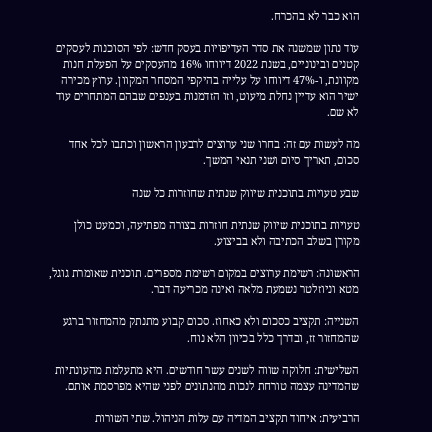הוא כבר לא בהכרח.

עוד נתון שמשנה את סדר העדיפויות בעסק חדש: לפי הסוכנות לעסקים קטנים ובינוניים, בשנת 2022 דיווחו 16% מהעסקים על הפעלת חנות מקוונת, ו-47% דיווחו על עלייה בהיקפי המסחר המקוון. ערוץ מכירה ישיר הוא עדיין נחלת מיעוט, וזו הזדמנות בענפים שבהם המתחרים עוד לא שם.

מה לעשות עם זה: בחרו שני ערוצים לרבעון הראשון וכתבו לכל אחד סכום, תאריך סיום ושני תנאי המשך.

שבע טעויות בתוכנית שיווק שנתית שחוזרות כל שנה

טעויות בתוכנית שיווק שנתית חוזרות בצורה מפתיעה, וכמעט כולן מקורן בשלב הכתיבה ולא בביצוע.

הראשונה: רשימת ערוצים במקום רשימת מספרים. תוכנית שאומרת גוגל, מטא וניוזלטר נשמעת מלאה ואינה מכריעה דבר.

השנייה: תקציב כסכום ולא כאחוז. סכום קבוע מתנתק מהמחזור ברגע שהמחזור זז, ובדרך כלל בכיוון הלא נוח.

השלישית: חלוקה שווה לשנים עשר חודשים. היא מתעלמת מהעונתיות שהמדינה עצמה טורחת לנכות מהנתונים לפני שהיא מפרסמת אותם.

הרביעית: איחוד תקציב המדיה עם עלות הניהול. שתי השורות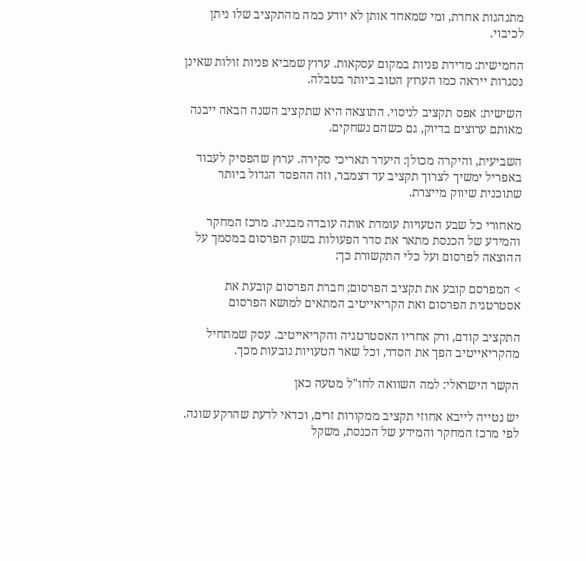מתנהגות אחרת, ומי שמאחד אותן לא יודע כמה מהתקציב שלו ניתן לכיבוי.

החמישית: מדידת פניות במקום עסקאות. ערוץ שמביא פניות זולות שאינן נסגרות ייראה כמו הערוץ הטוב ביותר בטבלה.

השישית: אפס תקציב לניסוי. התוצאה היא שתקציב השנה הבאה ייבנה מאותם ערוצים בדיוק, גם כשהם נשחקים.

השביעית, והיקרה מכולן: היעדר תאריכי סקירה. ערוץ שהפסיק לעבוד באפריל ימשיך לצרוך תקציב עד דצמבר, וזה ההפסד הגדול ביותר שתוכנית שיווק מייצרת.

מאחורי כל שבע הטעויות עומדת אותה עובדה מבנית. מרכז המחקר והמידע של הכנסת מתאר את סדר הפעולות בשוק הפרסום במסמך על ההוצאה לפרסום ועל כלי התקשורת כך:

> המפרסם קובע את תקציב הפרסום; חברת הפרסום קובעת את אסטרטגית הפרסום ואת הקריאייטיב המתאים למושא הפרסום

התקציב קודם, ורק אחריו האסטרטגיה והקריאייטיב. עסק שמתחיל מהקריאייטיב הפך את הסדר, וכל שאר הטעויות נובעות מכך.

הקשר הישראלי: למה השוואה לחו"ל מטעה כאן

יש נטייה לייבא אחוזי תקציב ממקורות זרים, וכדאי לדעת שהרקע שונה. לפי מרכז המחקר והמידע של הכנסת, משקל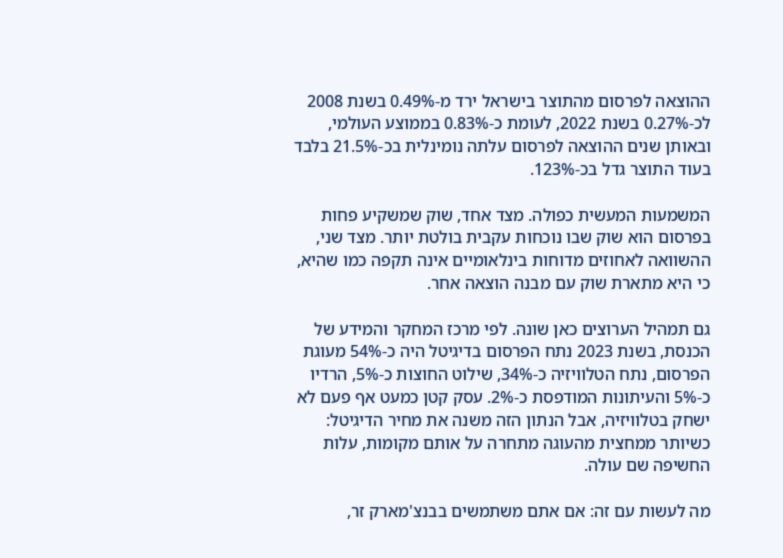ההוצאה לפרסום מהתוצר בישראל ירד מ-0.49% בשנת 2008 לכ-0.27% בשנת 2022, לעומת כ-0.83% בממוצע העולמי, ובאותן שנים ההוצאה לפרסום עלתה נומינלית בכ-21.5% בלבד בעוד התוצר גדל בכ-123%.

המשמעות המעשית כפולה. מצד אחד, שוק שמשקיע פחות בפרסום הוא שוק שבו נוכחות עקבית בולטת יותר. מצד שני, ההשוואה לאחוזים מדוחות בינלאומיים אינה תקפה כמו שהיא, כי היא מתארת שוק עם מבנה הוצאה אחר.

גם תמהיל הערוצים כאן שונה. לפי מרכז המחקר והמידע של הכנסת, בשנת 2023 נתח הפרסום בדיגיטל היה כ-54% מעוגת הפרסום, נתח הטלוויזיה כ-34%, שילוט החוצות כ-5%, הרדיו כ-5% והעיתונות המודפסת כ-2%. עסק קטן כמעט אף פעם לא ישחק בטלוויזיה, אבל הנתון הזה משנה את מחיר הדיגיטל: כשיותר ממחצית מהעוגה מתחרה על אותם מקומות, עלות החשיפה שם עולה.

מה לעשות עם זה: אם אתם משתמשים בבנצ'מארק זר,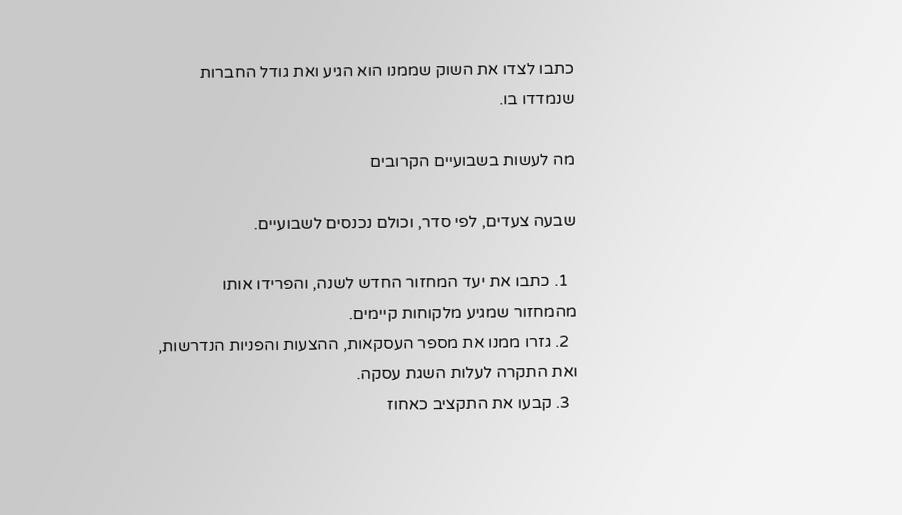כתבו לצדו את השוק שממנו הוא הגיע ואת גודל החברות שנמדדו בו.

מה לעשות בשבועיים הקרובים

שבעה צעדים, לפי סדר, וכולם נכנסים לשבועיים.

  1. כתבו את יעד המחזור החדש לשנה, והפרידו אותו מהמחזור שמגיע מלקוחות קיימים.
  2. גזרו ממנו את מספר העסקאות, ההצעות והפניות הנדרשות, ואת התקרה לעלות השגת עסקה.
  3. קבעו את התקציב כאחוז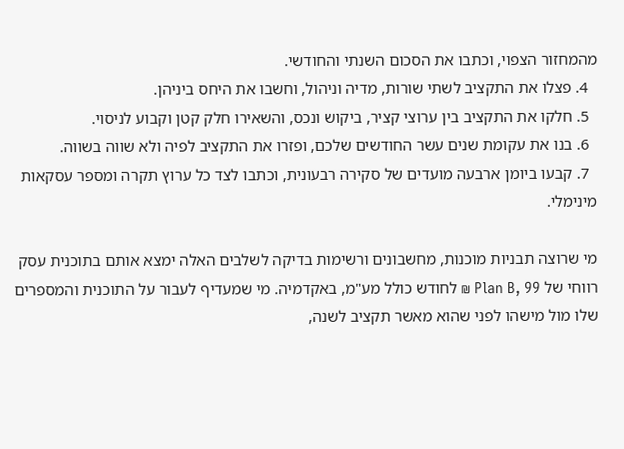מהמחזור הצפוי, וכתבו את הסכום השנתי והחודשי.
  4. פצלו את התקציב לשתי שורות, מדיה וניהול, וחשבו את היחס ביניהן.
  5. חלקו את התקציב בין ערוצי קציר, ביקוש ונכס, והשאירו חלק קטן וקבוע לניסוי.
  6. בנו את עקומת שנים עשר החודשים שלכם, ופזרו את התקציב לפיה ולא שווה בשווה.
  7. קבעו ביומן ארבעה מועדים של סקירה רבעונית, וכתבו לצד כל ערוץ תקרה ומספר עסקאות מינימלי.

מי שרוצה תבניות מוכנות, מחשבונים ורשימות בדיקה לשלבים האלה ימצא אותם בתוכנית עסק רווחי של Plan B, 99 ₪ לחודש כולל מע"מ, באקדמיה. מי שמעדיף לעבור על התוכנית והמספרים שלו מול מישהו לפני שהוא מאשר תקציב לשנה,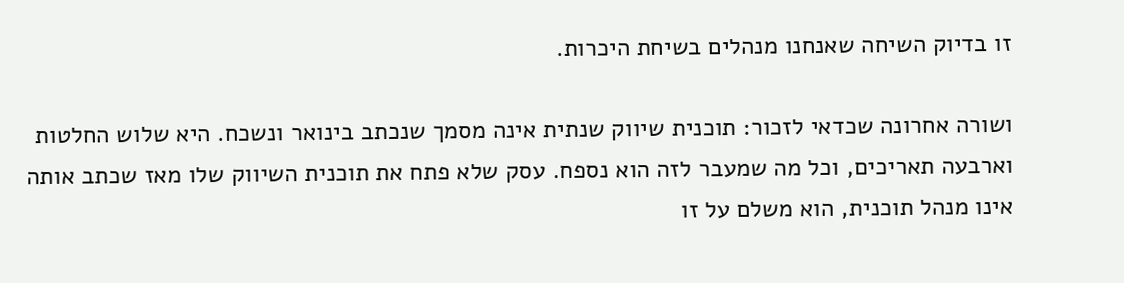זו בדיוק השיחה שאנחנו מנהלים בשיחת היכרות.

ושורה אחרונה שכדאי לזכור: תוכנית שיווק שנתית אינה מסמך שנכתב בינואר ונשכח. היא שלוש החלטות וארבעה תאריכים, וכל מה שמעבר לזה הוא נספח. עסק שלא פתח את תוכנית השיווק שלו מאז שכתב אותה אינו מנהל תוכנית, הוא משלם על זו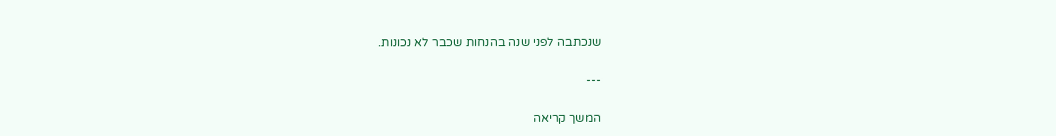שנכתבה לפני שנה בהנחות שכבר לא נכונות.

---

המשך קריאה